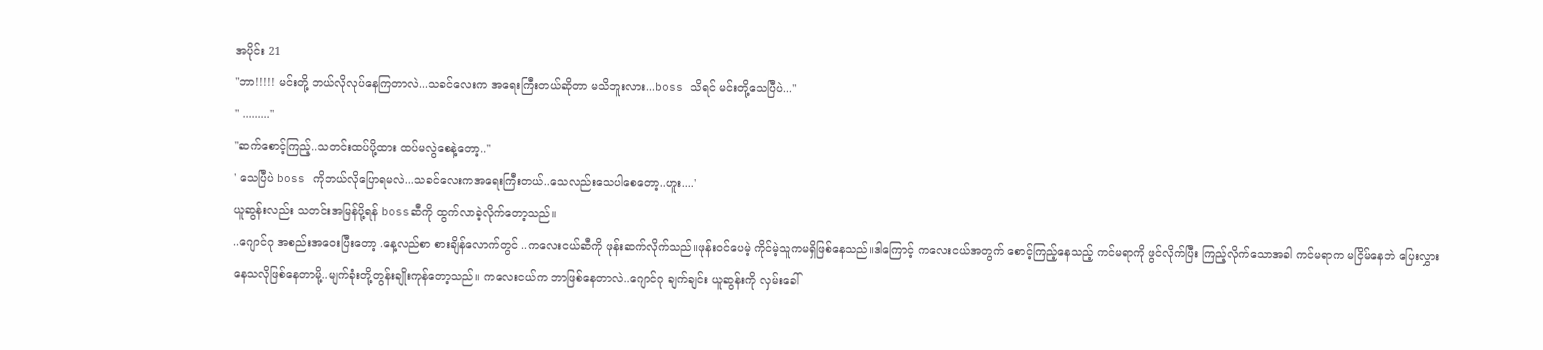အပိုင်း 21
"ဘာ!!!!! မင်းတို့ ဘယ်လိုလုပ်နေကြတာလဲ...သခင်လေးက အရေးကြီးတယ်ဆိုတာ မသိဘူးလား...boss သိရင် မင်းတို့သေပြီပဲ..."
" ........."
"ဆက်စောင့်ကြည့်..သတင်းထပ်ပို့ထား ထပ်မလွဲစေနဲ့တော့.."
' သေပြီပဲ boss ကိုဘယ်လိုပြောရမလဲ...သခင်လေးကအရေးကြီးတယ်..သေလည်းသေပါစေတော့..ဟူး....'
ယူဆွန်းလည်း သတင်းအမြန်ပို့ရန် bossဆီကို ထွက်လာခဲ့လိုက်တော့သည်။
..ဂျောင်ဂု အစည်းအဝေးပြီးတော့ .နေ့လည်စာ စားချိန်လောက်တွင် ..ကလေးငယ်ဆီကို ဖုန်းဆက်လိုက်သည်။ဖုန်း၀င်ပေမဲ့ ကိုင်မဲ့သူကမရှိဖြစ်နေသည်။ဒါကြောင့် ကလေးငယ်အတွက် စောင့်ကြည့်နေသည့် ကင်မရာကို ဖွင်လိုက်ပြီး ကြည့်လိုက်သောအခါ ကင်မရာက မငြိမ်နေဘဲ ပြေးလွှားနေသလိုဖြစ်နေတာမို့..မျက်ခုံးတို့တွန်းချိုးကုန်တော့သည်။ ကလေးငယ်က ဘာဖြစ်နေတာလဲ..ဂျောင်ဂု ချက်ချင်း ယူဆွန်းကို လှမ်းခေါ်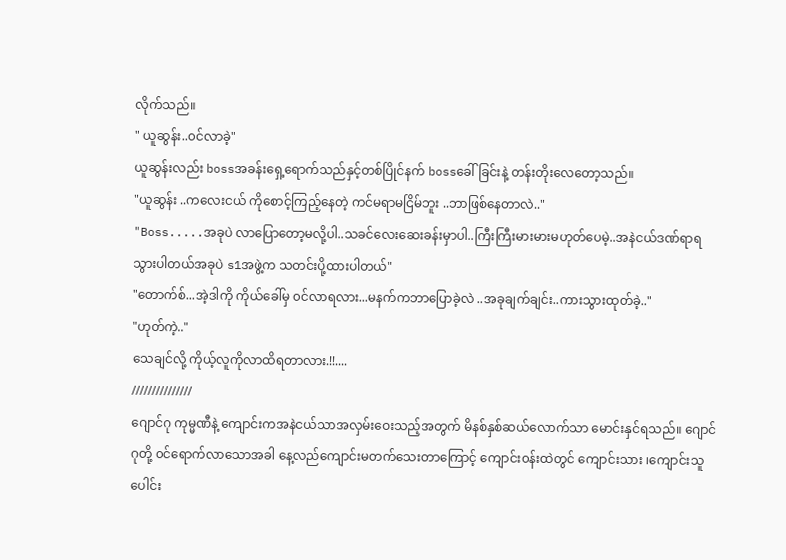လိုက်သည်။
" ယူဆွန်း..၀င်လာခဲ့"
ယူဆွန်းလည်း bossအခန်းရှေ့ရောက်သည်နှင့်တစ်ပြိုင်နက် bossခေါ်ခြင်းနဲ့ တန်းတိုးလေတော့သည်။
"ယူဆွန်း ..ကလေးငယ် ကိုစောင့်ကြည့်နေတဲ့ ကင်မရာမငြိမ်ဘူး ..ဘာဖြစ်နေတာလဲ.."
"Boss.....အခုပဲ လာပြောတော့မလို့ပါ..သခင်လေးဆေးခန်းမှာပါ..ကြီးကြီးမားမားမဟုတ်ပေမဲ့..အနဲငယ်ဒဏ်ရာရသွားပါတယ်အခုပဲ s1အဖွဲ့က သတင်းပို့ထားပါတယ်"
"တောက်စ်...အဲ့ဒါကို ကိုယ်ခေါ်မှ ၀င်လာရလား...မနက်ကဘာပြောခဲ့လဲ ..အခုချက်ချင်း..ကားသွားထုတ်ခဲ့.."
"ဟုတ်ကဲ့.."
သေချင်လို့ ကိုယ့်လူကိုလာထိရတာလား.!!....
///////////////
ဂျောင်ဂု ကုမ္မဏီနဲ့ ကျောင်းကအနဲငယ်သာအလှမ်းဝေးသည့်အတွက် မိနစ်နှစ်ဆယ်လောက်သာ မောင်းနှင်ရသည်။ ဂျောင်ဂုတို့ ၀င်ရောက်လာသောအခါ နေ့လည်ကျောင်းမတက်သေးတာကြောင့် ကျောင်း၀န်းထဲတွင် ကျောင်းသား ၊ကျောင်းသူ ပေါင်း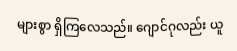များစွာ ရှိကြလေသည်။ ဂျောင်ဂုလည်း ယူ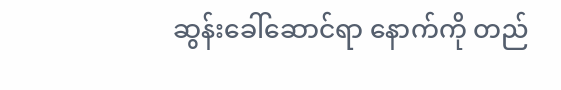ဆွန်းခေါ်ဆောင်ရာ နောက်ကို တည်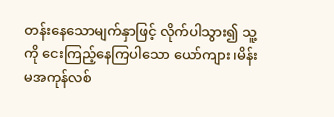တန်းနေသောမျက်နှာဖြင့် လိုက်ပါသွား၍ သူ့ကို ငေးကြည့်နေကြပါသော ယော်ကျား၊မိန်းမအကုန်လစ်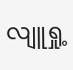လျူရှု့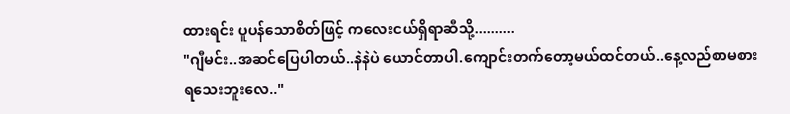ထားရင်း ပူပန်သောစိတ်ဖြင့် ကလေးငယ်ရှိရာဆီသို့..........
"ဂျီမင်း..အဆင်ပြေပါတယ်..နဲနဲပဲ ယောင်တာပါ.ကျောင်းတက်တော့မယ်ထင်တယ်..နေ့လည်စာမစားရသေးဘူးလေ.."